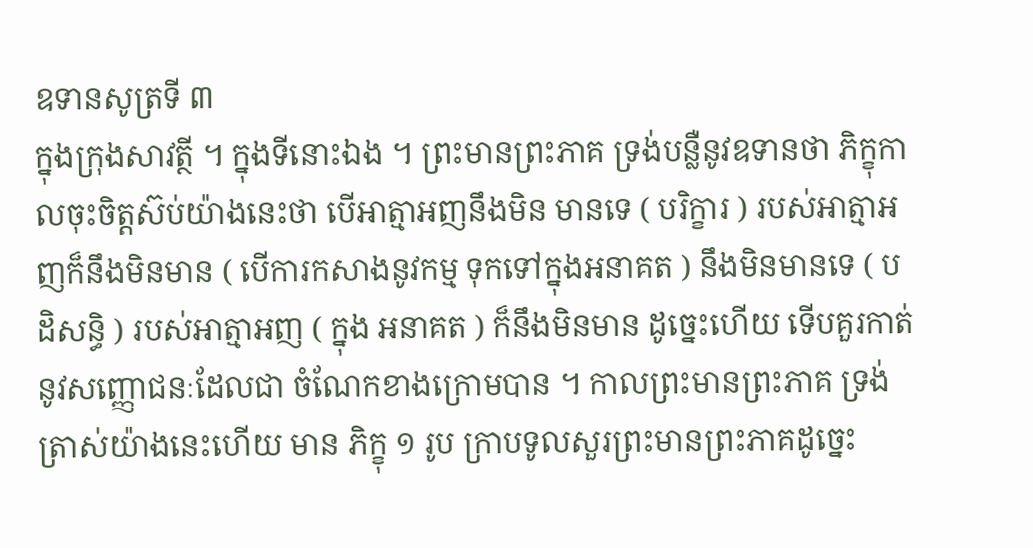ឧទានសូត្រទី ៣
ក្នុងក្រុងសាវត្ថី ។ ក្នុងទីនោះឯង ។ ព្រះមានព្រះភាគ ទ្រង់បន្លឺនូវឧទានថា ភិក្ខុកាលចុះចិត្តស៊ប់យ៉ាងនេះថា បើអាត្មាអញនឹងមិន មានទេ ( បរិក្ខារ ) របស់អាត្មាអញក៏នឹងមិនមាន ( បើការកសាងនូវកម្ម ទុកទៅក្នុងអនាគត ) នឹងមិនមានទេ ( បដិសន្ធិ ) របស់អាត្មាអញ ( ក្នុង អនាគត ) ក៏នឹងមិនមាន ដូច្នេះហើយ ទើបគួរកាត់នូវសញ្ញោជនៈដែលជា ចំណែកខាងក្រោមបាន ។ កាលព្រះមានព្រះភាគ ទ្រង់ត្រាស់យ៉ាងនេះហើយ មាន ភិក្ខុ ១ រូប ក្រាបទូលសួរព្រះមានព្រះភាគដូច្នេះ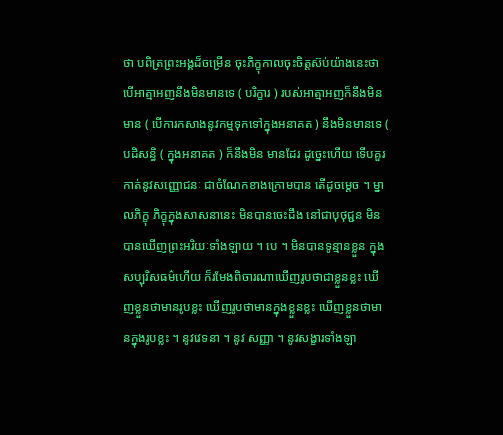ថា បពិត្រព្រះអង្គដ៏ចម្រើន ចុះភិក្ខុកាលចុះចិត្តស៊ប់យ៉ាងនេះថា បើអាត្មាអញនឹងមិនមានទេ ( បរិក្ខារ ) របស់អាត្មាអញក៏នឹងមិនមាន ( បើការកសាងនូវកម្មទុកទៅក្នុងអនាគត ) នឹងមិនមានទេ ( បដិសន្ធិ ( ក្នុងអនាគត ) ក៏នឹងមិន មានដែរ ដូច្នេះហើយ ទើបគួរកាត់នូវសញ្ញោជនៈ ជាចំណែកខាងក្រោមបាន តើដូចម្តេច ។ ម្នាលភិក្ខុ ភិក្ខុក្នុងសាសនានេះ មិនបានចេះដឹង នៅជាបុថុជ្ជន មិនបានឃើញព្រះអរិយៈទាំងឡាយ ។ បេ ។ មិនបានទូន្មានខ្លួន ក្នុងសប្បុរិសធម៌ហើយ ក៏រមែងពិចារណាឃើញរូបថាជាខ្លួនខ្លះ ឃើញខ្លួនថាមានរូបខ្លះ ឃើញរូបថាមានក្នុងខ្លួនខ្លះ ឃើញខ្លួនថាមានក្នុងរូបខ្លះ ។ នូវវេទនា ។ នូវ សញ្ញា ។ នូវសង្ខារទាំងឡា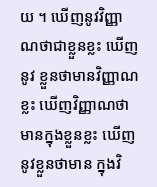យ ។ ឃើញនូវវិញ្ញាណថាជាខ្លួនខ្លះ ឃើញនូវ ខ្លួនថាមានវិញ្ញាណខ្លះ ឃើញវិញ្ញាណថា មានក្នុងខ្លួនខ្លះ ឃើញនូវខ្លួនថាមាន ក្នុងវិ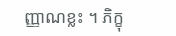ញ្ញាណខ្លះ ។ ភិក្ខុ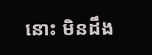នោះ មិនដឹង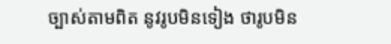ច្បាស់តាមពិត នូវរូបមិនទៀង ថារូបមិន